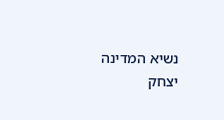נשיא המדינה יצחק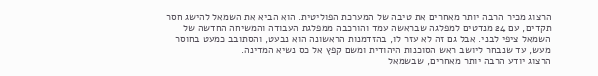הרצוג מכיר הרבה יותר מאחרים את טיבה של המערכת הפוליטית. הוא הביא את השמאל להישג חסר תקדים, עם 24 מנדטים למפלגה שבראשה עמד והורכבה ממפלגת העבודה והמשיחה החדשה של השמאל ציפי לבני. אבל גם זה לא עזר לו, בהזדמנות הראשונה הוא נבעט, והסתובב כמעט בחוסר מעש, עד שנבחר ליושב ראש הסוכנות היהודית ומשם קפץ אל כס נשיא המדינה.
הרצוג יודע הרבה יותר מאחרים, שבשמאל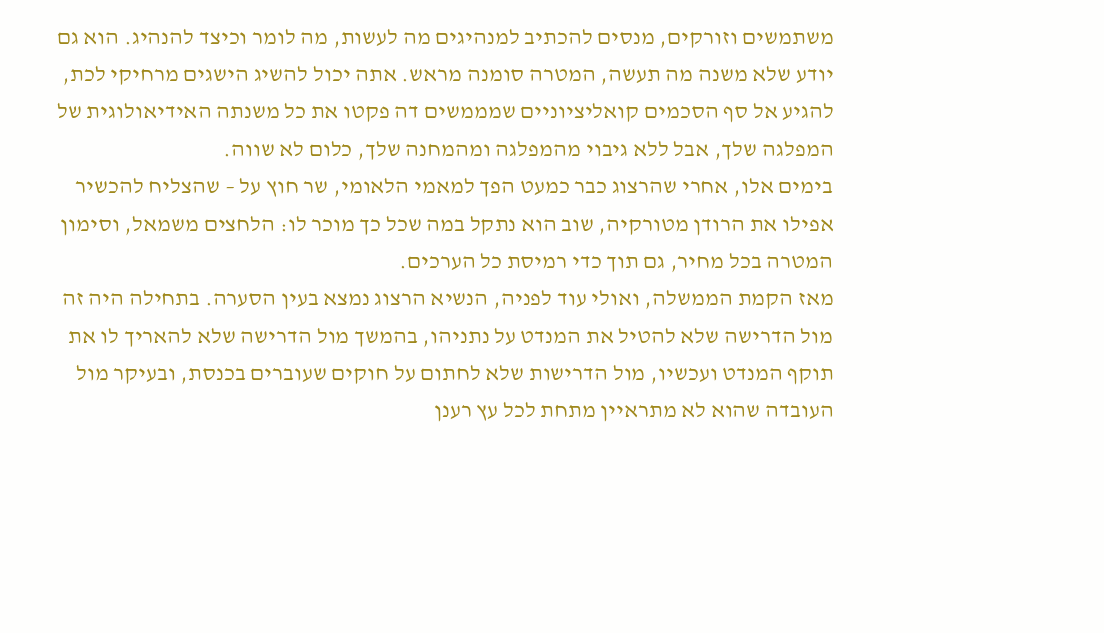משתמשים וזורקים, מנסים להכתיב למנהיגים מה לעשות, מה לומר וכיצד להנהיג. הוא גם יודע שלא משנה מה תעשה, המטרה סומנה מראש. אתה יכול להשיג הישגים מרחיקי לכת, להגיע אל סף הסכמים קואליציוניים שמממשים דה פקטו את כל משנתה האידיאולוגית של המפלגה שלך, אבל ללא גיבוי מהמפלגה ומהמחנה שלך, כלום לא שווה.
בימים אלו, אחרי שהרצוג כבר כמעט הפך למאמי הלאומי, שר חוץ על – שהצליח להכשיר אפילו את הרודן מטורקיה, שוב הוא נתקל במה שכל כך מוכר לו: הלחצים משמאל, וסימון המטרה בכל מחיר, גם תוך כדי רמיסת כל הערכים.
מאז הקמת הממשלה, ואולי עוד לפניה, הנשיא הרצוג נמצא בעין הסערה. בתחילה היה זה מול הדרישה שלא להטיל את המנדט על נתניהו, בהמשך מול הדרישה שלא להאריך לו את תוקף המנדט ועכשיו, מול הדרישות שלא לחתום על חוקים שעוברים בכנסת, ובעיקר מול העובדה שהוא לא מתראיין מתחת לכל עץ רענן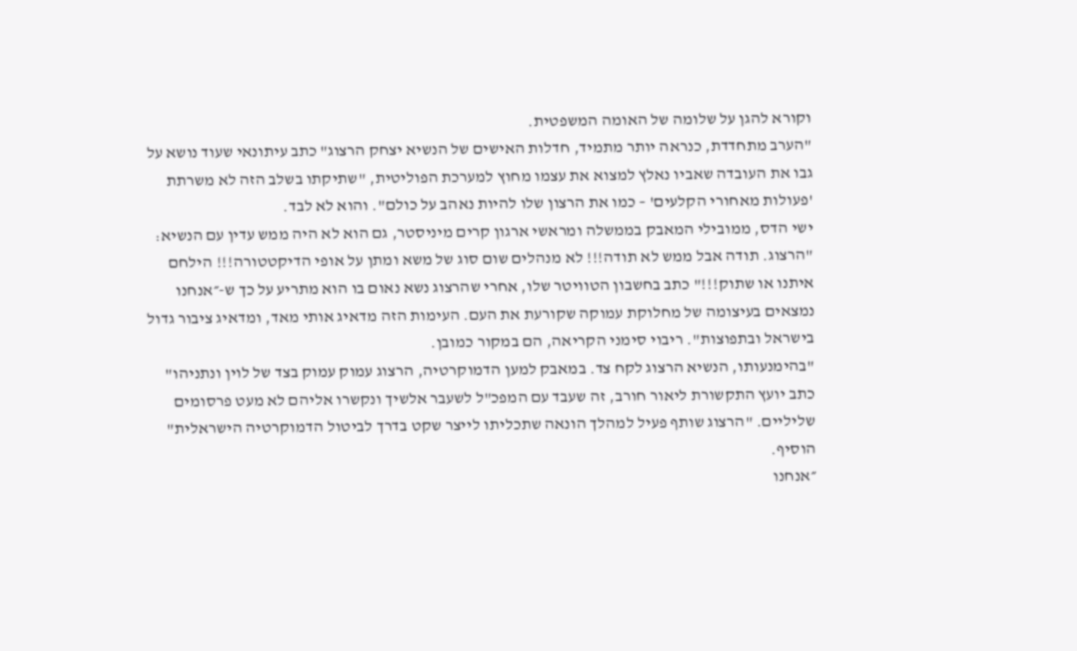וקורא להגן על שלומה של האומה המשפטית.
"הערב מתחדדת, כנראה יותר מתמיד, חדלות האישים של הנשיא יצחק הרצוג" כתב עיתונאי שעוד נושא על גבו את העובדה שאביו נאלץ למצוא את עצמו מחוץ למערכת הפוליטית, "שתיקתו בשלב הזה לא משרתת 'פעולות מאחורי הקלעים' – כמו את הרצון שלו להיות נאהב על כולם". והוא לא לבד.
ישי הדס, ממובילי המאבק בממשלה ומראשי ארגון קרים מיניסטר, גם הוא לא היה ממש עדין עם הנשיא: "הרצוג. תודה אבל ממש לא תודה!!! לא מנהלים שום סוג של משא ומתן על אופי הדיקטטורה!!! הילחם איתנו או שתוק!!!" כתב בחשבון הטוויטר שלו, אחרי שהרצוג נשא נאום בו הוא מתריע על כך ש-״אנחנו נמצאים בעיצומה של מחלוקת עמוקה שקורעת את העם. העימות הזה מדאיג אותי מאד, ומדאיג ציבור גדול בישראל ובתפוצות". ריבוי סימני הקריאה, הם במקור כמובן.
"בהימנעותו, הנשיא הרצוג לקח צד. במאבק למען הדמוקרטיה, הרצוג עמוק עמוק בצד של לוין ונתניהו" כתב יועץ התקשורת ליאור חורב, זה שעבד עם המפכ"ל לשעבר אלשיך ונקשרו אליהם לא מעט פרסומים שליליים. "הרצוג שותף פעיל למהלך הונאה שתכליתו לייצר שקט בדרך לביטול הדמוקרטיה הישראלית" הוסיף.
״אנחנו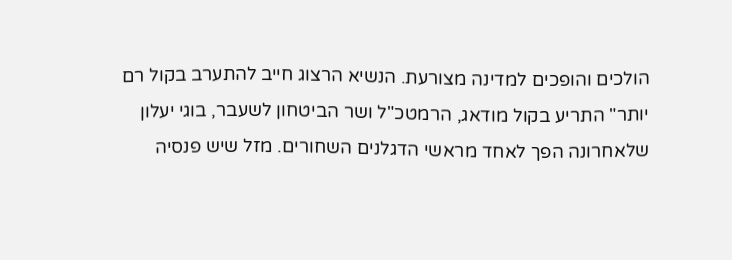הולכים והופכים למדינה מצורעת. הנשיא הרצוג חייב להתערב בקול רם יותר" התריע בקול מודאג, הרמטכ"ל ושר הביטחון לשעבר, בוגי יעלון שלאחרונה הפך לאחד מראשי הדגלנים השחורים. מזל שיש פנסיה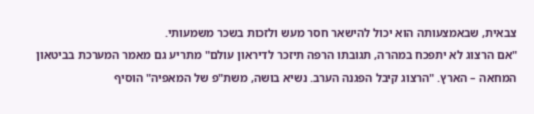צבאית, שבאמצעותה הוא יכול להישאר חסר מעש ולזכות בשכר משמעותי.
"אם הרצוג לא יתפכח במהרה, תגובתו הרפה תיזכר לדיראון עולם" מתריע גם מאמר המערכת בביטאון המחאה – הארץ. "הרצוג קיבל הפגנה הערב. נשיא בושה, משת"פ של המאפיה" הוסיף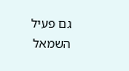גם פעיל השמאל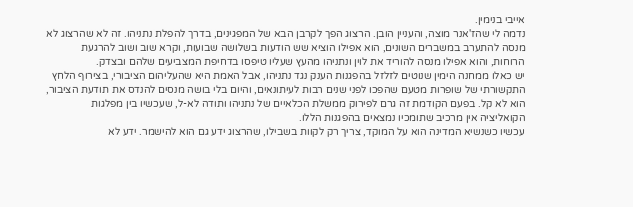אייבי בנימין.
נדמה לי שהז'אנר מוצה, והעניין הובן. הרצוג הפך לקרבן הבא של המפגינים, בדרך להפלת נתניהו. זה לא שהרצוג לא מנסה להתערב במשברים השונים, הוא אפילו הוציא שש הודעות בשלושה שבועות, וקרא שוב ושוב להרגעת הרוחות, והוא אפילו מנסה להוריד את לוין ונתניהו מהעץ שעליו טיפסו בדחיפת המצביעים שלהם ובצדק.
יש כאלו ממחנה הימין שנוטים לזלזל בהפגנות הענק נגד נתניהו, אבל האמת היא שהעליהום הציבורי, בצירוף הלחץ התקשורתי של שופרות מטעם שהפכו לפני שנים רבות לעיתונאים, והיום בלי בושה מנסים להנדס את תודעת הציבור, הוא לא קל. בפעם הקודמת זה גרם לפירוק ממשלת הכלאיים של נתניהו ותודה לא-ל, שעכשיו בין מפלגות הקואליציה אין מרכיב שתומכיו נמצאים בהפגנות הללו.
עכשיו כשנשיא המדינה הוא על המוקד, צריך רק לקוות בשבילו, שהרצוג ידע גם הוא להישמר. ידע לא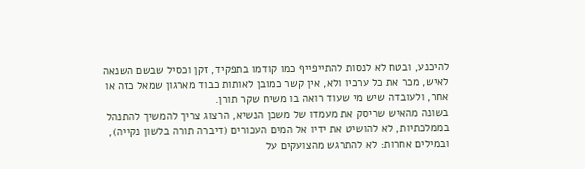להיכנע, ובטח לא לנסות להתייפייף כמו קודמו בתפקיד, זקן וכסיל שבשם השנאה לאיש, מכר את כל ערכיו ולא, אין קשר כמובן לאותות כבוד מארגון שמאל כזה או אחר, ולעובדה שיש מי שעוד רואה בו משיח שקר תורן.
בשונה מהאיש שריסק את מעמדו של משכן הנשיא, הרצוג צריך להמשיך להתנהל בממלכתיות, לא להושיט את ידיו אל המים העכורים (דיברה תורה בלשון נקייה), ובמילים אחרות: לא להתרגש מהצועקים על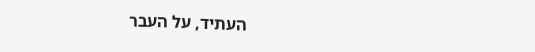העתיד, על העבר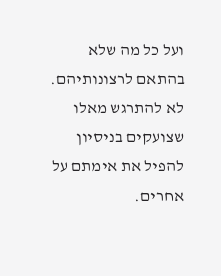ועל כל מה שלא בהתאם לרצונותיהם. לא להתרגש מאלו שצועקים בניסיון להפיל את אימתם על אחרים.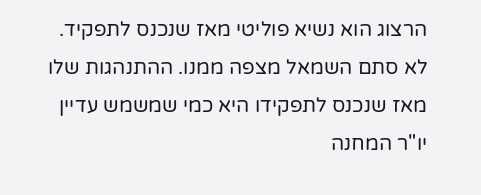הרצוג הוא נשיא פוליטי מאז שנכנס לתפקיד.
לא סתם השמאל מצפה ממנו. ההתנהגות שלו מאז שנכנס לתפקידו היא כמי שמשמש עדיין יו"ר המחנה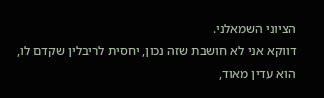הציוני השמאלני.
דווקא אני לא חושבת שזה נכון, יחסית לריבלין שקדם לו, הוא עדין מאוד,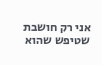אני רק חושבת שטיפש שהוא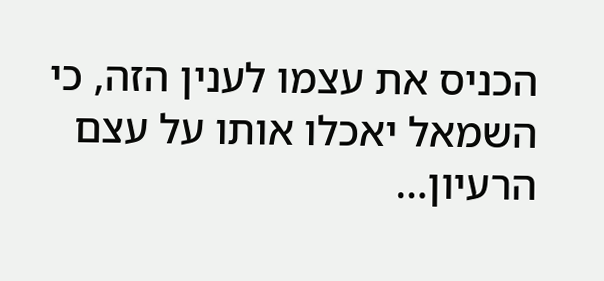הכניס את עצמו לענין הזה, כי השמאל יאכלו אותו על עצם הרעיון…